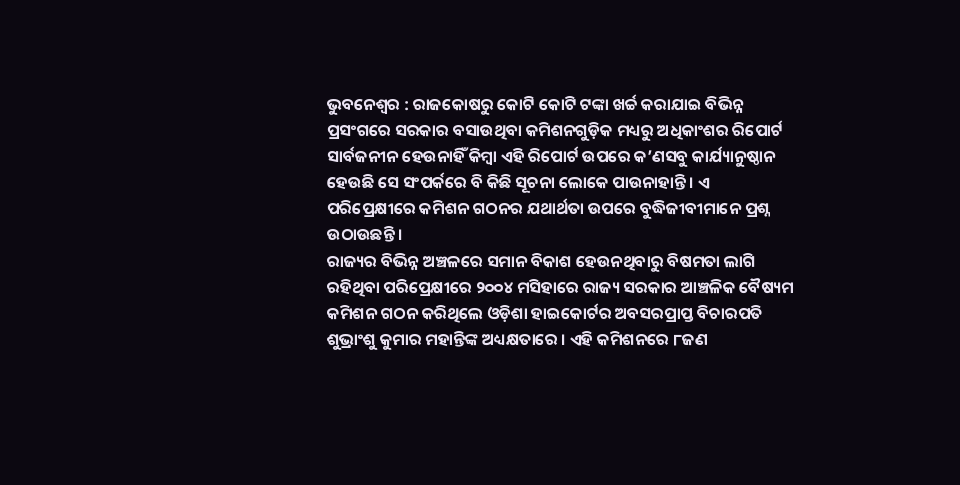ଭୁବନେଶ୍ୱର : ରାଜକୋଷରୁ କୋଟି କୋଟି ଟଙ୍କା ଖର୍ଚ୍ଚ କରାଯାଇ ବିଭିନ୍ନ ପ୍ରସଂଗରେ ସରକାର ବସାଉଥିବା କମିଶନଗୁଡ଼ିକ ମଧ୍ୟରୁ ଅଧିକାଂଶର ରିପୋର୍ଟ ସାର୍ବଜନୀନ ହେଉନାହିଁ କିମ୍ବା ଏହି ରିପୋର୍ଟ ଉପରେ କ’ଣସବୁ କାର୍ଯ୍ୟାନୁଷ୍ଠାନ ହେଉଛି ସେ ସଂପର୍କରେ ବି କିଛି ସୂଚନା ଲୋକେ ପାଉନାହାନ୍ତି । ଏ ପରିପ୍ରେକ୍ଷୀରେ କମିଶନ ଗଠନର ଯଥାର୍ଥତା ଉପରେ ବୁଦ୍ଧିଜୀବୀମାନେ ପ୍ରଶ୍ନ ଉଠାଉଛନ୍ତି ।
ରାଜ୍ୟର ବିଭିନ୍ନ ଅଞ୍ଚଳରେ ସମାନ ବିକାଶ ହେଉନଥିବାରୁ ବିଷମତା ଲାଗି ରହିଥିବା ପରିପ୍ରେକ୍ଷୀରେ ୨୦୦୪ ମସିହାରେ ରାଜ୍ୟ ସରକାର ଆଞ୍ଚଳିକ ବୈଷ୍ୟମ କମିଶନ ଗଠନ କରିଥିଲେ ଓଡ଼ିଶା ହାଇକୋର୍ଟର ଅବସରପ୍ରାପ୍ତ ବିଚାରପତି ଶୁଭ୍ରାଂଶୁ କୁମାର ମହାନ୍ତିଙ୍କ ଅଧ୍ୟକ୍ଷତାରେ । ଏହି କମିଶନରେ ୮ଜଣ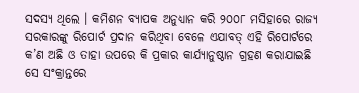ସଦସ୍ୟ ଥିଲେ । କମିଶନ ବ୍ୟାପକ ଅନୁଧ୍ୟାନ କରି ୨୦୦୮ ମସିହାରେ ରାଜ୍ୟ ସରକାରଙ୍କୁ ରିପୋର୍ଟ ପ୍ରଦାନ କରିଥିବା ବେଳେ ଏଯାବତ୍ ଏହି ରିପୋର୍ଟରେ କ’ଣ ଅଛି ଓ ତାହା ଉପରେ କି ପ୍ରକାର କାର୍ଯ୍ୟାନୁଷ୍ଠାନ ଗ୍ରହଣ କରାଯାଇଛି ସେ ସଂକ୍ରାନ୍ତରେ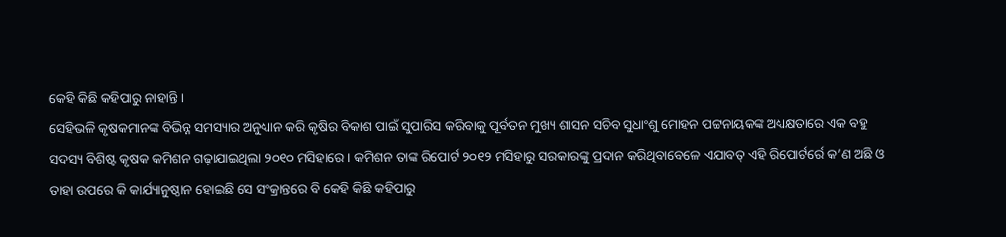କେହି କିଛି କହିପାରୁ ନାହାନ୍ତି ।
ସେହିଭଳି କୃଷକମାନଙ୍କ ବିଭିନ୍ନ ସମସ୍ୟାର ଅନୁଧ୍ୟାନ କରି କୃଷିର ବିକାଶ ପାଇଁ ସୁପାରିସ କରିବାକୁ ପୂର୍ବତନ ମୁଖ୍ୟ ଶାସନ ସଚିବ ସୁଧାଂଶୁ ମୋହନ ପଟ୍ଟନାୟକଙ୍କ ଅଧ୍ୟକ୍ଷତାରେ ଏକ ବହୁ ସଦସ୍ୟ ବିଶିଷ୍ଟ କୃଷକ କମିଶନ ଗଢ଼ାଯାଇଥିଲା ୨୦୧୦ ମସିହାରେ । କମିଶନ ତାଙ୍କ ରିପୋର୍ଟ ୨୦୧୨ ମସିହାରୁ ସରକାରଙ୍କୁ ପ୍ରଦାନ କରିଥିବାବେଳେ ଏଯାବତ୍ ଏହି ରିପୋର୍ଟର୍ରେ କ’ଣ ଅଛି ଓ ତାହା ଉପରେ କି କାର୍ଯ୍ୟାନୁଷ୍ଠାନ ହୋଇଛି ସେ ସଂକ୍ରାନ୍ତରେ ବି କେହି କିଛି କହିପାରୁ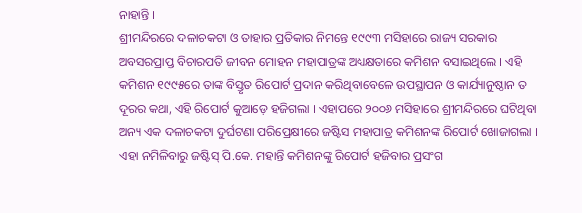ନାହାନ୍ତି ।
ଶ୍ରୀମନ୍ଦିରରେ ଦଳାଚକଟା ଓ ତାହାର ପ୍ରତିକାର ନିମନ୍ତେ ୧୯୯୩ ମସିହାରେ ରାଜ୍ୟ ସରକାର ଅବସରପ୍ରାପ୍ତ ବିଚାରପତି ଜୀବନ ମୋହନ ମହାପାତ୍ରଙ୍କ ଅଧ୍ୟକ୍ଷତାରେ କମିଶନ ବସାଇଥିଲେ । ଏହି କମିଶନ ୧୯୯୫ରେ ତାଙ୍କ ବିସ୍ତୃତ ରିପୋର୍ଟ ପ୍ରଦାନ କରିଥିବାବେଳେ ଉପସ୍ଥାପନ ଓ କାର୍ଯ୍ୟାନୁଷ୍ଠାନ ତ ଦୂରର କଥା, ଏହି ରିପୋର୍ଟ କୁଆଡ଼େ ହଜିଗଲା । ଏହାପରେ ୨୦୦୬ ମସିହାରେ ଶ୍ରୀମନ୍ଦିରରେ ଘଟିଥିବା ଅନ୍ୟ ଏକ ଦଳାଚକଟା ଦୁର୍ଘଟଣା ପରିପ୍ରେକ୍ଷୀରେ ଜଷ୍ଟିସ ମହାପାତ୍ର କମିଶନଙ୍କ ରିପୋର୍ଟ ଖୋଜାଗଲା । ଏହା ନମିଳିବାରୁ ଜଷ୍ଟିସ୍ ପି.କେ. ମହାନ୍ତି କମିଶନଙ୍କୁ ରିପୋର୍ଟ ହଜିବାର ପ୍ରସଂଗ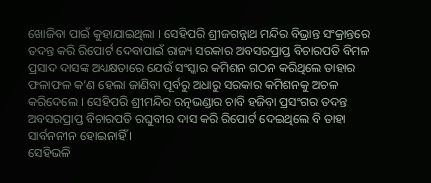ଖୋଜିବା ପାଇଁ କୁହାଯାଇଥିଲା । ସେହିପରି ଶ୍ରୀଜଗନ୍ନାଥ ମନ୍ଦିର ବିଭ୍ରାନ୍ତ ସଂକ୍ରାନ୍ତରେ ତଦନ୍ତ କରି ରିପୋର୍ଟ ଦେବାପାଇଁ ରାଜ୍ୟ ସରକାର ଅବସରପ୍ରାପ୍ତ ବିଚାରପତି ବିମଳ ପ୍ରସାଦ ଦାସଙ୍କ ଅଧ୍ୟକ୍ଷତାରେ ଯେଉଁ ସଂସ୍କାର କମିଶନ ଗଠନ କରିଥିଲେ ତାହାର ଫଳାଫଳ କ’ଣ ହେଲା ଜାଣିବା ପୂର୍ବରୁ ଅଧାରୁ ସରକାର କମିଶନକୁ ଅଚଳ କରିଦେଲେ । ସେହିପରି ଶ୍ରୀମନ୍ଦିର ରତ୍ନଭଣ୍ଡାର ଚାବି ହଜିବା ପ୍ରସଂଗର ତଦନ୍ତ ଅବସରପ୍ରାପ୍ତ ବିଚାରପତି ରଘୁବୀର ଦାସ କରି ରିପୋର୍ଟ ଦେଇଥିଲେ ବି ତାହା ସାର୍ବନନୀନ ହୋଇନାହିଁ ।
ସେହିଭଳି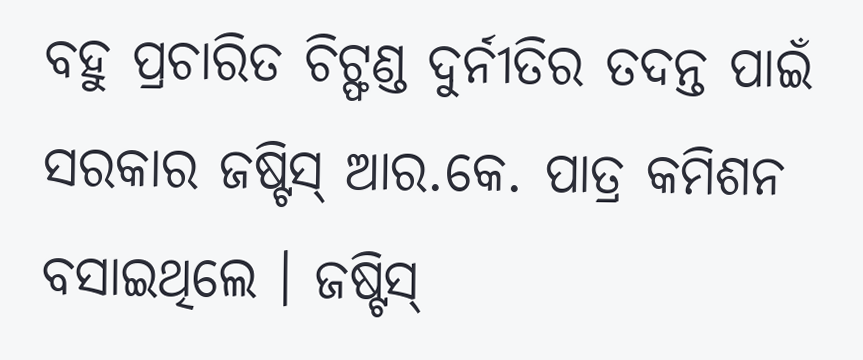ବହୁ ପ୍ରଚାରିତ ଚିଟ୍ଫଣ୍ଡ ଦୁର୍ନୀତିର ତଦନ୍ତ ପାଇଁ ସରକାର ଜଷ୍ଟିସ୍ ଆର.କେ. ପାତ୍ର କମିଶନ ବସାଇଥିଲେ । ଜଷ୍ଟିସ୍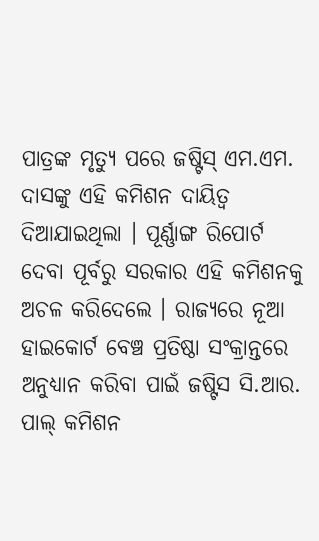ପାତ୍ରଙ୍କ ମୃତ୍ୟୁ ପରେ ଜଷ୍ଟିସ୍ ଏମ.ଏମ. ଦାସଙ୍କୁ ଏହି କମିଶନ ଦାୟିତ୍ୱ ଦିଆଯାଇଥିଲା । ପୂର୍ଣ୍ଣାଙ୍ଗ ରିପୋର୍ଟ ଦେବା ପୂର୍ବରୁ ସରକାର ଏହି କମିଶନକୁ ଅଚଳ କରିଦେଲେ । ରାଜ୍ୟରେ ନୂଆ ହାଇକୋର୍ଟ ବେଞ୍ଚ ପ୍ରତିଷ୍ଠା ସଂକ୍ରାନ୍ତରେ ଅନୁଧ୍ୟାନ କରିବା ପାଇଁ ଜଷ୍ଟିସ ସି.ଆର. ପାଲ୍ କମିଶନ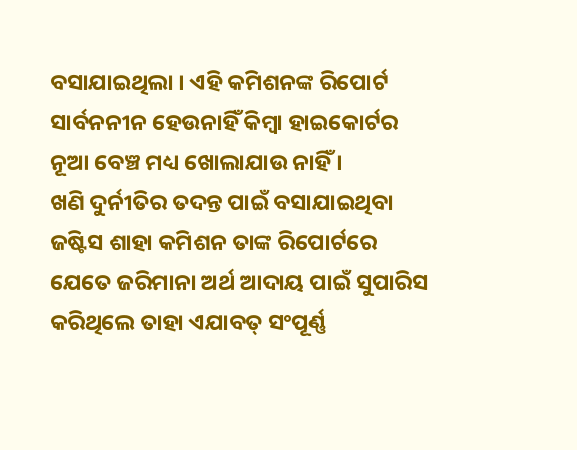ବସାଯାଇଥିଲା । ଏହି କମିଶନଙ୍କ ରିପୋର୍ଟ ସାର୍ବନନୀନ ହେଉନାହିଁ କିମ୍ବା ହାଇକୋର୍ଟର ନୂଆ ବେଞ୍ଚ ମଧ୍ୟ ଖୋଲାଯାଉ ନାହିଁ ।
ଖଣି ଦୁର୍ନୀତିର ତଦନ୍ତ ପାଇଁ ବସାଯାଇଥିବା ଜଷ୍ଟିସ ଶାହା କମିଶନ ତାଙ୍କ ରିପୋର୍ଟରେ ଯେତେ ଜରିମାନା ଅର୍ଥ ଆଦାୟ ପାଇଁ ସୁପାରିସ କରିଥିଲେ ତାହା ଏଯାବତ୍ ସଂପୂର୍ଣ୍ଣ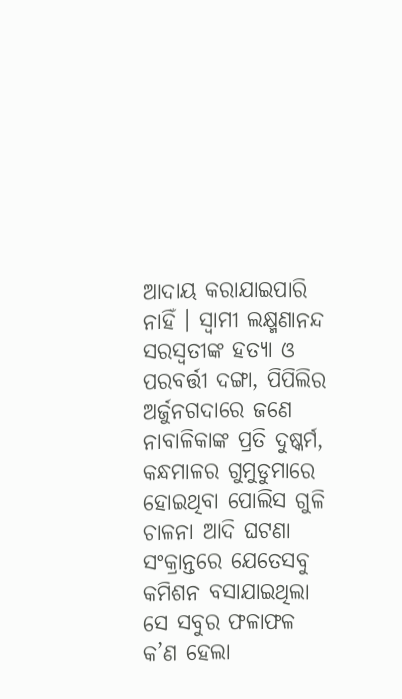ଆଦାୟ କରାଯାଇପାରି ନାହିଁ । ସ୍ୱାମୀ ଲକ୍ଷ୍ମଣାନନ୍ଦ ସରସ୍ୱତୀଙ୍କ ହତ୍ୟା ଓ ପରବର୍ତ୍ତୀ ଦଙ୍ଗା, ପିପିଲିର ଅର୍ଜୁନଗଦାରେ ଜଣେ ନାବାଳିକାଙ୍କ ପ୍ରତି ଦୁଷ୍କର୍ମ, କନ୍ଧମାଳର ଗୁମୁଡୁମାରେ ହୋଇଥିବା ପୋଲିସ ଗୁଳି ଚାଳନା ଆଦି ଘଟଣା ସଂକ୍ରାନ୍ତରେ ଯେତେସବୁ କମିଶନ ବସାଯାଇଥିଲା ସେ ସବୁର ଫଳାଫଳ କ’ଣ ହେଲା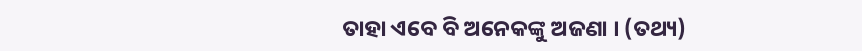ତାହା ଏବେ ବି ଅନେକଙ୍କୁ ଅଜଣା । (ତଥ୍ୟ)